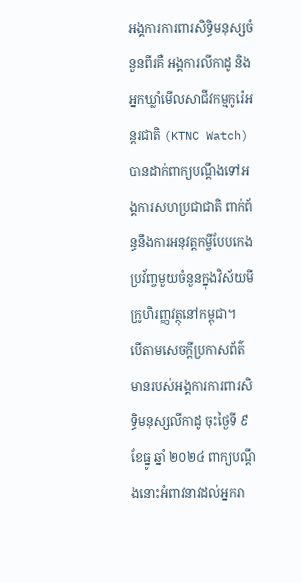អង្គការការពារសិទ្ធិមនុស្សចំនួនពីរគឺ អង្គការលីកាដូ និងអ្នកឃ្លាំមើលសាជីវកម្មកូរ៉េអន្តរជាតិ (KTNC Watch) បានដាក់ពាក្យបណ្តឹងទៅអង្គការសហប្រជាជាតិ ពាក់ព័ន្ធនឹងការអនុវត្តកម្ចីបែបកេងប្រវ័ញ្ចមួយចំនួនក្នុងវិស័យមីក្រូហិរញ្ញវត្ថុនៅកម្ពុជា។
បើតាមសេចក្តីប្រកាសព័ត៌មានរបស់អង្គការការពារសិទ្ធិមនុស្សលីកាដូ ចុះថ្ងៃទី ៩ ខែធ្នូ ឆ្នាំ ២០២៤ ពាក្យបណ្តឹងនោះអំពាវនាវដល់អ្នករា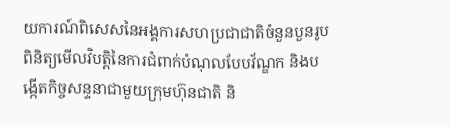យការណ៍ពិសេសនៃអង្គការសហប្រជាជាតិចំនួនបួនរូប ពិនិត្យមើលវិបត្តិនៃការជំពាក់បំណុលបែបវ័ណ្ឌក និងបង្កើតកិច្ចសន្ទនាជាមួយក្រុមហ៊ុនជាតិ និ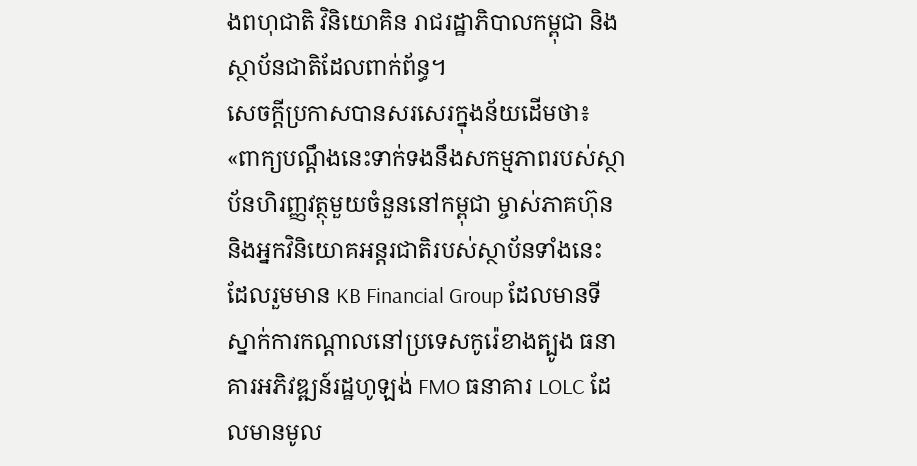ងពហុជាតិ វិនិយោគិន រាជរដ្ឋាភិបាលកម្ពុជា និងស្ថាប័នជាតិដែលពាក់ព័ន្ធ។
សេចក្តីប្រកាសបានសរសេរក្នុងន័យដើមថា៖ «ពាក្យបណ្តឹងនេះទាក់ទងនឹងសកម្មភាពរបស់ស្ថាប័នហិរញ្ញវត្ថុមួយចំនួននៅកម្ពុជា ម្ចាស់ភាគហ៊ុននិងអ្នកវិនិយោគអន្តរជាតិរបស់ស្ថាប័នទាំងនេះ ដែលរួមមាន KB Financial Group ដែលមានទីស្នាក់ការកណ្តាលនៅប្រទេសកូរ៉េខាងត្បូង ធនាគារអភិវឌ្ឍន៍រដ្ឋហូឡង់ FMO ធនាគារ LOLC ដែលមានមូល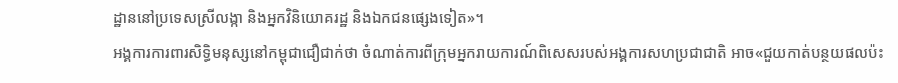ដ្ឋាននៅប្រទេសស្រីលង្កា និងអ្នកវិនិយោគរដ្ឋ និងឯកជនផ្សេងទៀត»។
អង្គការការពារសិទ្ធិមនុស្សនៅកម្ពុជាជឿជាក់ថា ចំណាត់ការពីក្រុមអ្នករាយការណ៍ពិសេសរបស់អង្គការសហប្រជាជាតិ អាច«ជួយកាត់បន្ថយផលប៉ះ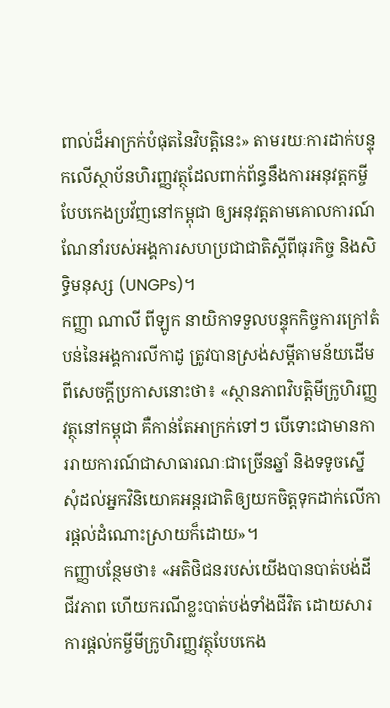ពាល់ដ៏អាក្រក់បំផុតនៃវិបត្តិនេះ» តាមរយៈការដាក់បន្ទុកលើស្ថាប័នហិរញ្ញវត្ថុដែលពាក់ព័ន្ធនឹងការអនុវត្តកម្ចីបែបកេងប្រវ័ញនៅកម្ពុជា ឲ្យអនុវត្តតាមគោលការណ៍ណែនាំរបស់អង្គការសហប្រជាជាតិស្តីពីធុរកិច្ច និងសិទ្ធិមនុស្ស (UNGPs)។
កញ្ញា ណាលី ពីឡូក នាយិកាទទួលបន្ទុកកិច្ចការក្រៅតំបន់នៃអង្គការលីកាដូ ត្រូវបានស្រង់សម្តីតាមន័យដើមពីសេចក្តីប្រកាសនោះថា៖ «ស្ថានភាពវិបត្តិមីក្រូហិរញ្ញវត្ថុនៅកម្ពុជា គឺកាន់តែអាក្រក់ទៅៗ បើទោះជាមានការរាយការណ៍ជាសាធារណៈជាច្រើនឆ្នាំ និងទទូចស្នើសុំដល់អ្នកវិនិយោគអន្តរជាតិឲ្យយកចិត្តទុកដាក់លើការផ្តល់ដំណោះស្រាយក៏ដោយ»។
កញ្ញាបន្ថែមថា៖ «អតិថិជនរបស់យើងបានបាត់បង់ដី ជីវភាព ហើយករណីខ្លះបាត់បង់ទាំងជីវិត ដោយសារការផ្តល់កម្ចីមីក្រូហិរញ្ញវត្ថុបែបកេង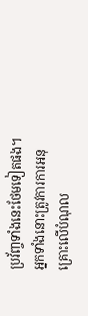ប្រវ័ញ្ចទាំងនេះថែមទៀតផង។ អ្នកទាំងនោះត្រូវការការអនុគ្រោះលើបំណុល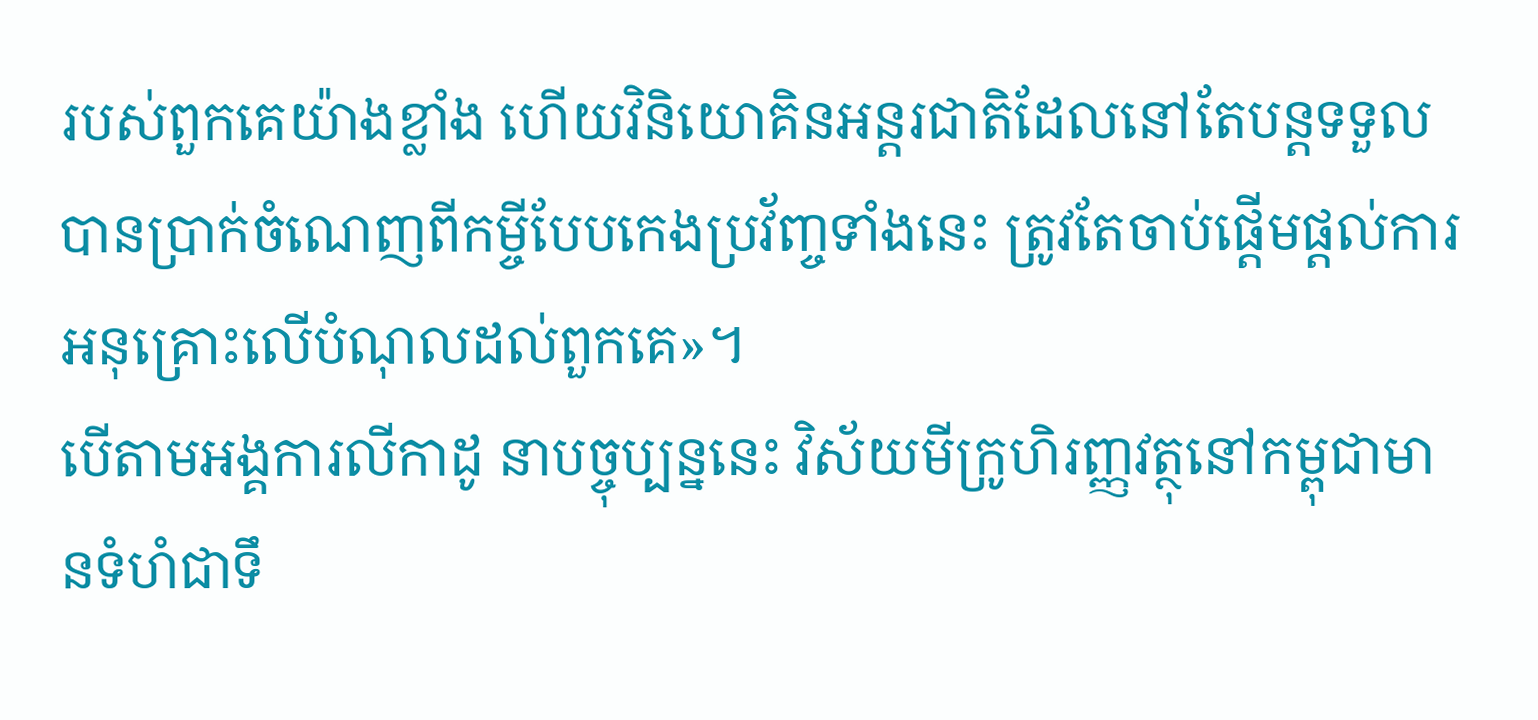របស់ពួកគេយ៉ាងខ្លាំង ហើយវិនិយោគិនអន្តរជាតិដែលនៅតែបន្តទទួលបានប្រាក់ចំណេញពីកម្ចីបែបកេងប្រវ័ញ្ចទាំងនេះ ត្រូវតែចាប់ផ្តើមផ្តល់ការអនុគ្រោះលើបំណុលដល់ពួកគេ»។
បើតាមអង្គការលីកាដូ នាបច្ចុប្បន្ននេះ វិស័យមីក្រូហិរញ្ញវត្ថុនៅកម្ពុជាមានទំហំជាទឹ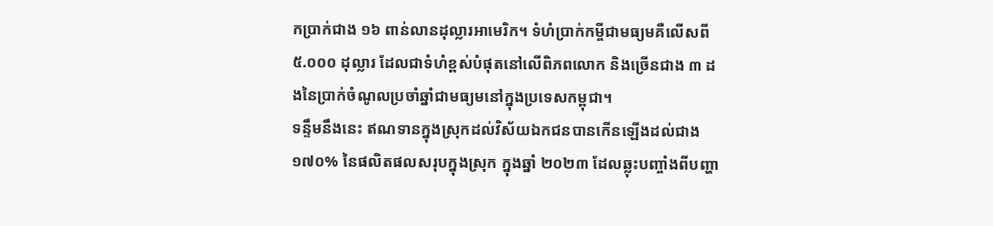កប្រាក់ជាង ១៦ ពាន់លានដុល្លារអាមេរិក។ ទំហំប្រាក់កម្ចីជាមធ្យមគឺលើសពី ៥.០០០ ដុល្លារ ដែលជាទំហំខ្ពស់បំផុតនៅលើពិភពលោក និងច្រើនជាង ៣ ដងនៃប្រាក់ចំណូលប្រចាំឆ្នាំជាមធ្យមនៅក្នុងប្រទេសកម្ពុជា។
ទន្ទឹមនឹងនេះ ឥណទានក្នុងស្រុកដល់វិស័យឯកជនបានកើនឡើងដល់ជាង ១៧០% នៃផលិតផលសរុបក្នុងស្រុក ក្នុងឆ្នាំ ២០២៣ ដែលឆ្លុះបញ្ចាំងពីបញ្ហា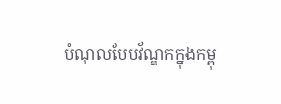បំណុលបែបវ័ណ្ឌកក្នុងកម្ពុ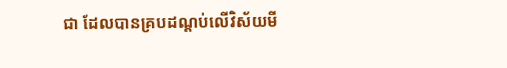ជា ដែលបានគ្របដណ្តប់លើវិស័យមី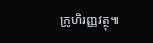ក្រូហិរញ្ញវត្ថុ៕